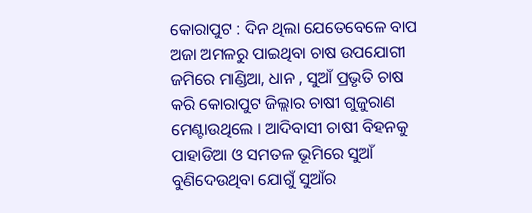କୋରାପୁଟ : ଦିନ ଥିଲା ଯେତେବେଳେ ବାପ ଅଜା ଅମଳରୁ ପାଇଥିବା ଚାଷ ଉପଯୋଗୀ ଜମିରେ ମାଣ୍ଡିଆ, ଧାନ , ସୁଆଁ ପ୍ରଭୃତି ଚାଷ କରି କୋରାପୁଟ ଜିଲ୍ଲାର ଚାଷୀ ଗୁଜୁରାଣ ମେଣ୍ଟାଉଥିଲେ । ଆଦିବାସୀ ଚାଷୀ ବିହନକୁ ପାହାଡିଆ ଓ ସମତଳ ଭୂମିରେ ସୁଆଁ ବୁଣିଦେଉଥିବା ଯୋଗୁଁ ସୁଆଁର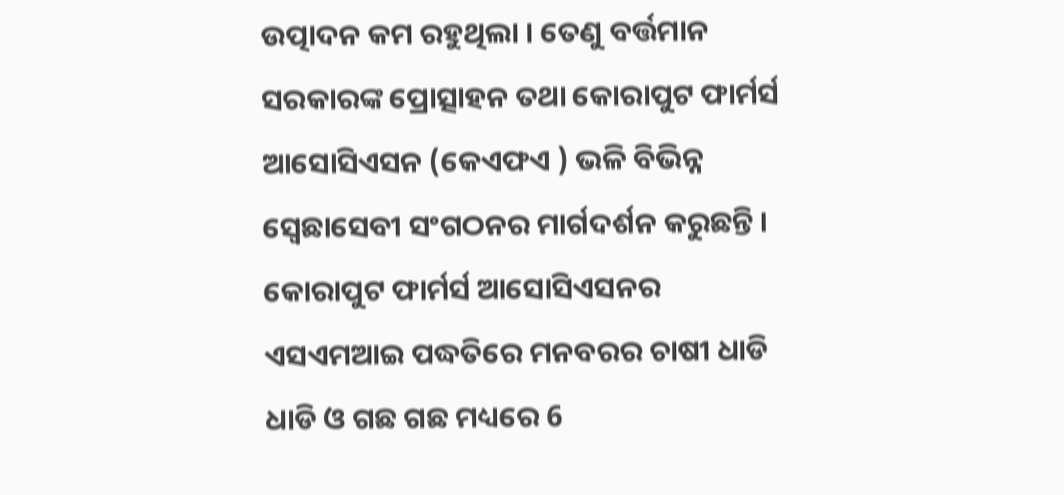ଉତ୍ପାଦନ କମ ରହୁଥିଲା । ତେଣୁ ବର୍ତ୍ତମାନ ସରକାରଙ୍କ ପ୍ରୋତ୍ସାହନ ତଥା କୋରାପୁଟ ଫାର୍ମର୍ସ ଆସୋସିଏସନ (କେଏଫଏ ) ଭଳି ବିଭିନ୍ନ ସ୍ବେଛାସେବୀ ସଂଗଠନର ମାର୍ଗଦର୍ଶନ କରୁଛନ୍ତି । କୋରାପୁଟ ଫାର୍ମର୍ସ ଆସୋସିଏସନର ଏସଏମଆଇ ପଦ୍ଧତିରେ ମନବରର ଚାଷୀ ଧାଡି ଧାଡି ଓ ଗଛ ଗଛ ମଧ୍ୟରେ 6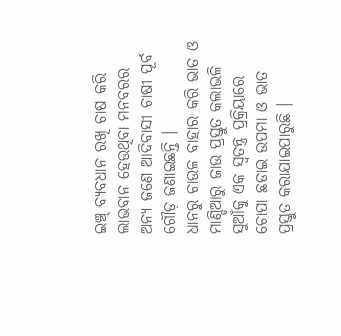ଇଞ୍ଚ୍ ବ୍ୟବଧାନ ରଖି ଚାଷ କରି ଲାଭବାନ ହେଉଥିବା ମନବରର ଅନ୍ୟ ଜଣେ ଆଦିବାସୀ ଚାଷୀ ପୂର୍ବ ଗୌଡ଼ ଜଣାଇଛନ୍ତି ।
ଧାନରୁ ଚାଉଳ ବାହାର କରି ଭାତ ଓ ମାଣ୍ଡିଆରୁ ଜାଉ ପ୍ରସ୍ତୁତ କଲାଭଳି ସୁଆଁକୁ ଏକ ସ୍ୱତନ୍ତ୍ର ପ୍ରକ୍ରିୟାରେ ଚୋପା ଛଡାଇ ଉପମା ଓ ଭାତ ପ୍ରସ୍ତୁତ କରାଯାଇପାରୁଛି ।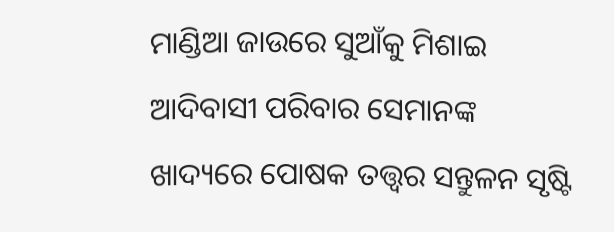ମାଣ୍ଡିଆ ଜାଉରେ ସୁଆଁକୁ ମିଶାଇ ଆଦିବାସୀ ପରିବାର ସେମାନଙ୍କ ଖାଦ୍ୟରେ ପୋଷକ ତତ୍ତ୍ବର ସନ୍ତୁଳନ ସୃଷ୍ଟି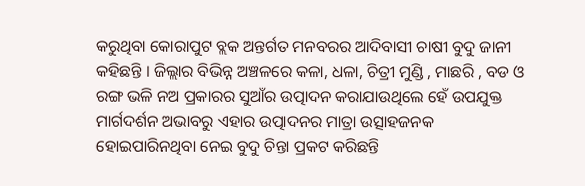କରୁଥିବା କୋରାପୁଟ ବ୍ଲକ ଅନ୍ତର୍ଗତ ମନବରର ଆଦିବାସୀ ଚାଷୀ ବୁଦୁ ଜାନୀ କହିଛନ୍ତି । ଜିଲ୍ଲାର ବିଭିନ୍ନ ଅଞ୍ଚଳରେ କଳା, ଧଳା, ଚିତ୍ରୀ ମୁଣ୍ଡି , ମାଛରି , ବଡ ଓ ରଙ୍ଗ ଭଳି ନଅ ପ୍ରକାରର ସୁଆଁର ଉତ୍ପାଦନ କରାଯାଉଥିଲେ ହେଁ ଉପଯୁକ୍ତ ମାର୍ଗଦର୍ଶନ ଅଭାବରୁ ଏହାର ଉତ୍ପାଦନର ମାତ୍ରା ଉତ୍ସାହଜନକ ହୋଇପାରିନଥିବା ନେଇ ବୁଦୁ ଚିନ୍ତା ପ୍ରକଟ କରିଛନ୍ତି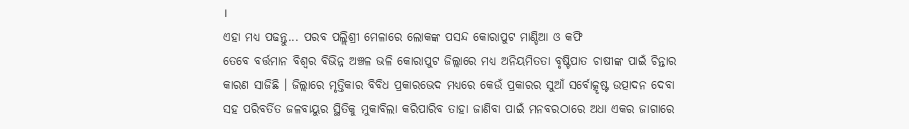।
ଏହା ମଧ୍ୟ ପଢନ୍ତୁ... ପରବ ପଲ୍ଲିଶ୍ରୀ ମେଳାରେ ଲୋକଙ୍କ ପସନ୍ଦ କୋରାପୁଟ ମାଣ୍ଡିଆ ଓ କଫି
ତେବେ ବର୍ତ୍ତମାନ ବିଶ୍ୱର ବିଭିନ୍ନ ଅଞ୍ଚଳ ଭଳି କୋରାପୁଟ ଜିଲ୍ଲାରେ ମଧ୍ୟ ଅନିୟମିତତା ବୃଷ୍ଟିପାତ ଚାଷୀଙ୍କ ପାଇଁ ଚିନ୍ତାର କାରଣ ସାଜିଛି । ଜିଲ୍ଲାରେ ମୃତ୍ତିକାର ବିବିଧ ପ୍ରକାରଭେଦ ମଧ୍ୟରେ କେଉଁ ପ୍ରକାରର ସୁଆଁ ସର୍ବୋତ୍କୃଷ୍ଟ ଉତ୍ପାଦନ ଦେବା ସହ ପରିବର୍ତିତ ଜଳବାୟୁର ସ୍ଥିତିକୁ ମୁକାବିଲା କରିପାରିବ ତାହା ଜାଣିବା ପାଇଁ ମନବରଠାରେ ଅଧା ଏକର ଜାଗାରେ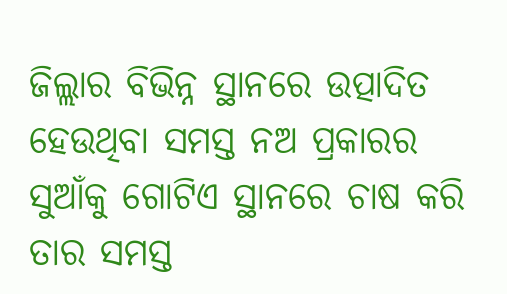ଜିଲ୍ଲାର ବିଭିନ୍ନ ସ୍ଥାନରେ ଉତ୍ପାଦିତ ହେଉଥିବା ସମସ୍ତ ନଅ ପ୍ରକାରର ସୁଆଁକୁ ଗୋଟିଏ ସ୍ଥାନରେ ଚାଷ କରି ତାର ସମସ୍ତ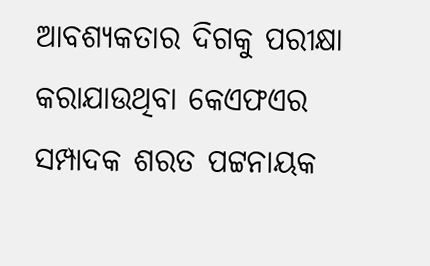ଆବଶ୍ୟକତାର ଦିଗକୁ ପରୀକ୍ଷା କରାଯାଉଥିବା କେଏଫଏର ସମ୍ପାଦକ ଶରତ ପଟ୍ଟନାୟକ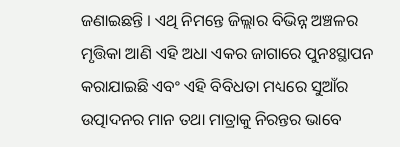ଜଣାଇଛନ୍ତି । ଏଥି ନିମନ୍ତେ ଜିଲ୍ଲାର ବିଭିନ୍ନ ଅଞ୍ଚଳର ମୃତ୍ତିକା ଆଣି ଏହି ଅଧା ଏକର ଜାଗାରେ ପୁନଃସ୍ଥାପନ କରାଯାଇଛି ଏବଂ ଏହି ବିବିଧତା ମଧ୍ୟରେ ସୁଆଁର ଉତ୍ପାଦନର ମାନ ତଥା ମାତ୍ରାକୁ ନିରନ୍ତର ଭାବେ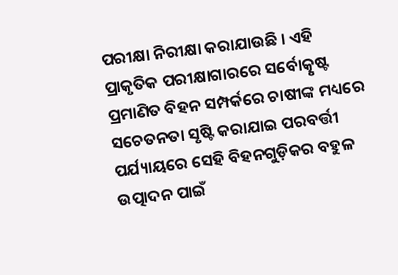ପରୀକ୍ଷା ନିରୀକ୍ଷା କରାଯାଉଛି । ଏହି ପ୍ରାକୃତିକ ପରୀକ୍ଷାଗାରରେ ସର୍ବୋତ୍କୃଷ୍ଟ ପ୍ରମାଣିତ ବିହନ ସମ୍ପର୍କରେ ଚାଷୀଙ୍କ ମଧ୍ୟରେ ସଚେତନତା ସୃଷ୍ଟି କରାଯାଇ ପରବର୍ତ୍ତୀ ପର୍ଯ୍ୟାୟରେ ସେହି ବିହନଗୁଡ଼ିକର ବହୁଳ ଉତ୍ପାଦନ ପାଇଁ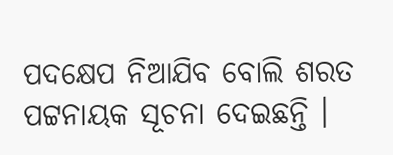ପଦକ୍ଷେପ ନିଆଯିବ ବୋଲି ଶରତ ପଟ୍ଟନାୟକ ସୂଚନା ଦେଇଛନ୍ତି ।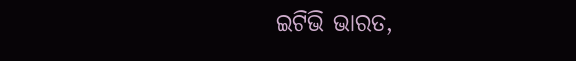ଇଟିଭି ଭାରତ,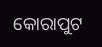କୋରାପୁଟ